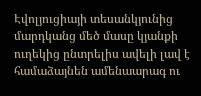Էվոլյուցիայի տեսանկյունից մարդկանց մեծ մասը կյանքի ուղեկից ընտրելիս ավելի լավ է համաձայնեն ամենաարագ ու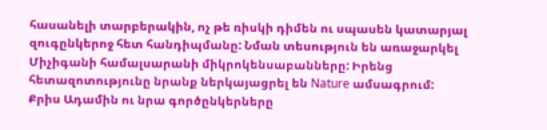հասանելի տարբերակին, ոչ թե ռիսկի դիմեն ու սպասեն կատարյալ զուգընկերոջ հետ հանդիպմանը: Նման տեսություն են առաջարկել Միչիգանի համալսարանի միկրոկենսաբանները: Իրենց հետազոտությունը նրանք ներկայացրել են Nature ամսագրում:
Քրիս Ադամին ու նրա գործընկերները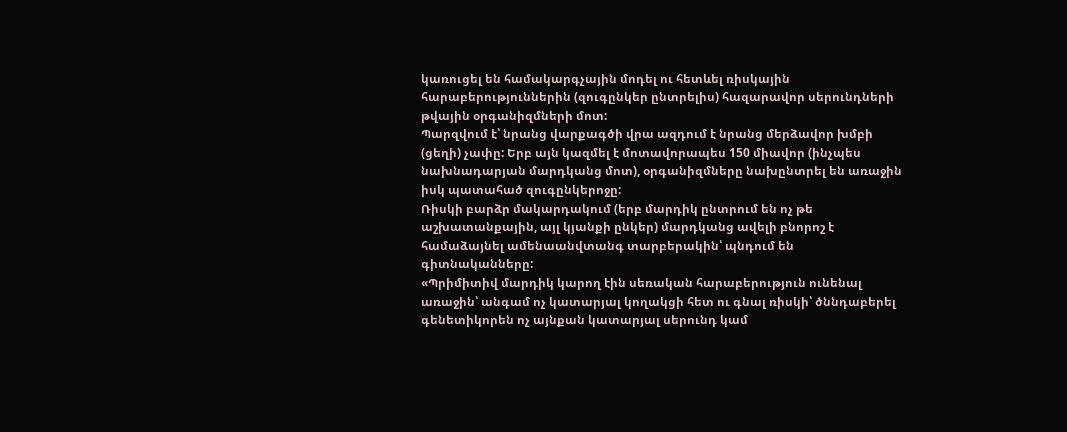կառուցել են համակարգչային մոդել ու հետևել ռիսկային հարաբերություններին (զուգընկեր ընտրելիս) հազարավոր սերունդների թվային օրգանիզմների մոտ:
Պարզվում է՝ նրանց վարքագծի վրա ազդում է նրանց մերձավոր խմբի (ցեղի) չափը: Երբ այն կազմել է մոտավորապես 150 միավոր (ինչպես նախնադարյան մարդկանց մոտ), օրգանիզմները նախընտրել են առաջին իսկ պատահած զուգընկերոջը:
Ռիսկի բարձր մակարդակում (երբ մարդիկ ընտրում են ոչ թե աշխատանքային, այլ կյանքի ընկեր) մարդկանց ավելի բնորոշ է համաձայնել ամենաանվտանգ տարբերակին՝ պնդում են գիտնականները:
«Պրիմիտիվ մարդիկ կարող էին սեռական հարաբերություն ունենալ առաջին՝ անգամ ոչ կատարյալ կողակցի հետ ու գնալ ռիսկի՝ ծննդաբերել գենետիկորեն ոչ այնքան կատարյալ սերունդ կամ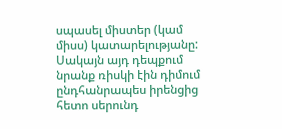սպասել միստեր (կամ միսս) կատարելությանը: Սակայն այդ դեպքում նրանք ռիսկի էին դիմում ընդհանրապես իրենցից հետո սերունդ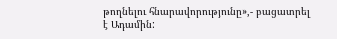թողնելու հնարավորությունը»,- բացատրել է Ադամին: